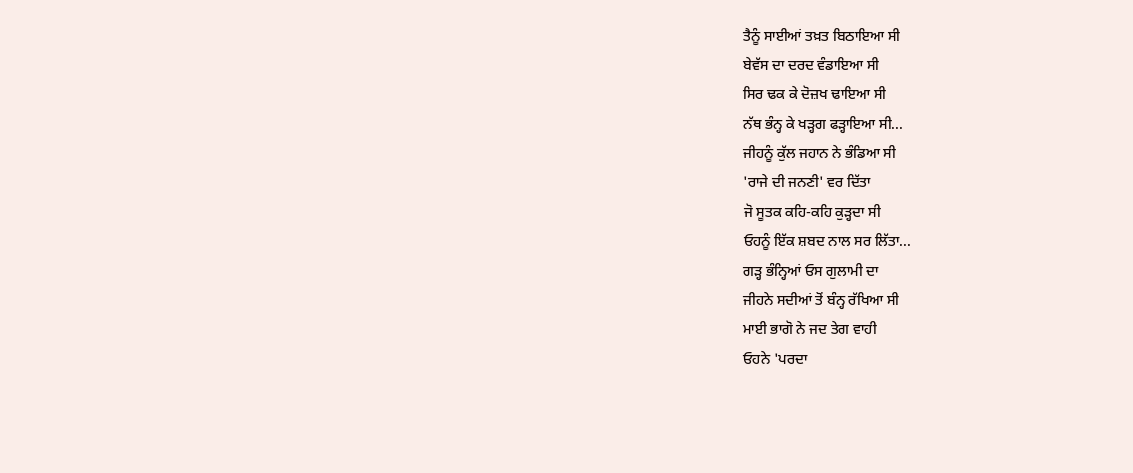ਤੈਨੂੰ ਸਾਈਆਂ ਤਖ਼ਤ ਬਿਠਾਇਆ ਸੀ
ਬੇਵੱਸ ਦਾ ਦਰਦ ਵੰਡਾਇਆ ਸੀ
ਸਿਰ ਢਕ ਕੇ ਦੋਜ਼ਖ ਢਾਇਆ ਸੀ
ਨੱਥ ਭੰਨ੍ਹ ਕੇ ਖੜ੍ਹਗ ਫੜ੍ਹਾਇਆ ਸੀ...
ਜੀਹਨੂੰ ਕੁੱਲ ਜਹਾਨ ਨੇ ਭੰਡਿਆ ਸੀ
'ਰਾਜੇ ਦੀ ਜਨਣੀ' ਵਰ ਦਿੱਤਾ
ਜੋ ਸੂਤਕ ਕਹਿ-ਕਹਿ ਕੁੜ੍ਹਦਾ ਸੀ
ਓਹਨੂੰ ਇੱਕ ਸ਼ਬਦ ਨਾਲ ਸਰ ਲਿੱਤਾ...
ਗੜ੍ਹ ਭੰਨ੍ਹਿਆਂ ਓਸ ਗੁਲਾਮੀ ਦਾ
ਜੀਹਨੇ ਸਦੀਆਂ ਤੋਂ ਬੰਨ੍ਹ ਰੱਖਿਆ ਸੀ
ਮਾਈ ਭਾਗੋ ਨੇ ਜਦ ਤੇਗ ਵਾਹੀ
ਓਹਨੇ 'ਪਰਦਾ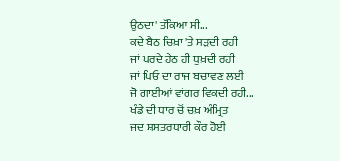ਉਠਦਾ' ਤੱਕਿਆ ਸੀ...
ਕਦੇ ਬੈਠ ਚਿਖ਼ਾ 'ਤੇ ਸੜਦੀ ਰਹੀ
ਜਾਂ ਪਰਦੇ ਹੇਠ ਹੀ ਧੁਖ਼ਦੀ ਰਹੀ
ਜਾਂ ਪਿਓ ਦਾ ਰਾਜ ਬਚਾਵਣ ਲਈ
ਜੋ ਗਾਈਆਂ ਵਾਂਗਰ ਵਿਕਦੀ ਰਹੀ...
ਖੰਡੇ ਦੀ ਧਾਰ ਚੋਂ ਚਖ਼ ਅੰਮ੍ਰਿਤ
ਜਦ ਸ਼ਸਤਰਧਾਰੀ ਕੌਰ ਹੋਈ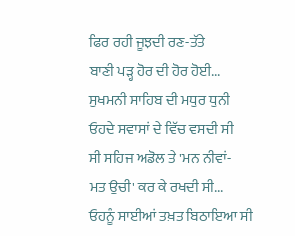ਫਿਰ ਰਹੀ ਜੂਝਦੀ ਰਣ-ਤੱਤੇ
ਬਾਣੀ ਪੜ੍ਹ ਹੋਰ ਦੀ ਹੋਰ ਹੋਈ...
ਸੁਖਮਨੀ ਸਾਹਿਬ ਦੀ ਮਧੁਰ ਧੁਨੀ
ਓਹਦੇ ਸਵਾਸਾਂ ਦੇ ਵਿੱਚ ਵਸਦੀ ਸੀ
ਸੀ ਸਹਿਜ ਅਡੋਲ ਤੇ 'ਮਨ ਨੀਵਾਂ-
ਮਤ ਉਚੀ' ਕਰ ਕੇ ਰਖਦੀ ਸੀ...
ਓਹਨੂੰ ਸਾਈਆਂ ਤਖ਼ਤ ਬਿਠਾਇਆ ਸੀ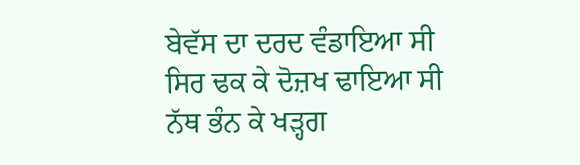ਬੇਵੱਸ ਦਾ ਦਰਦ ਵੰਡਾਇਆ ਸੀ
ਸਿਰ ਢਕ ਕੇ ਦੋਜ਼ਖ ਢਾਇਆ ਸੀ
ਨੱਥ ਭੰਨ ਕੇ ਖੜ੍ਹਗ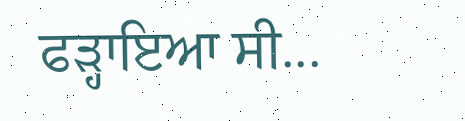ਫੜ੍ਹਾਇਆ ਸੀ...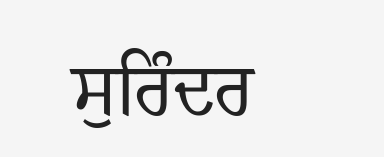ਸੁਰਿੰਦਰ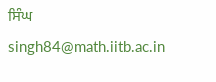ਸਿੰਘ
singh84@math.iitb.ac.in